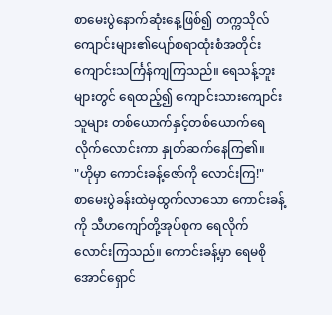စာမေးပွဲနောက်ဆုံးနေ့ဖြစ်၍ တက္ကသိုလ် ကျောင်းများ၏ပျော်စရာထုံးစံအတိုင်း ကျောင်းသင်္ကြန်ကျကြသည်။ ရေသန့်ဘူးများတွင် ရေထည့်၍ ကျောင်းသားကျောင်းသူများ တစ်ယောက်နှင့်တစ်ယောက်ရေလိုက်လောင်းကာ နှုတ်ဆက်နေကြ၏။
"ဟိုမှာ ကောင်းခန့်ဇော်ကို လောင်းကြ!"
စာမေးပွဲခန်းထဲမှထွက်လာသော ကောင်းခန့်ကို သီဟကျော်တို့အုပ်စုက ရေလိုက်လောင်းကြသည်။ ကောင်းခန့်မှာ ရေမစိုအောင်ရှောင်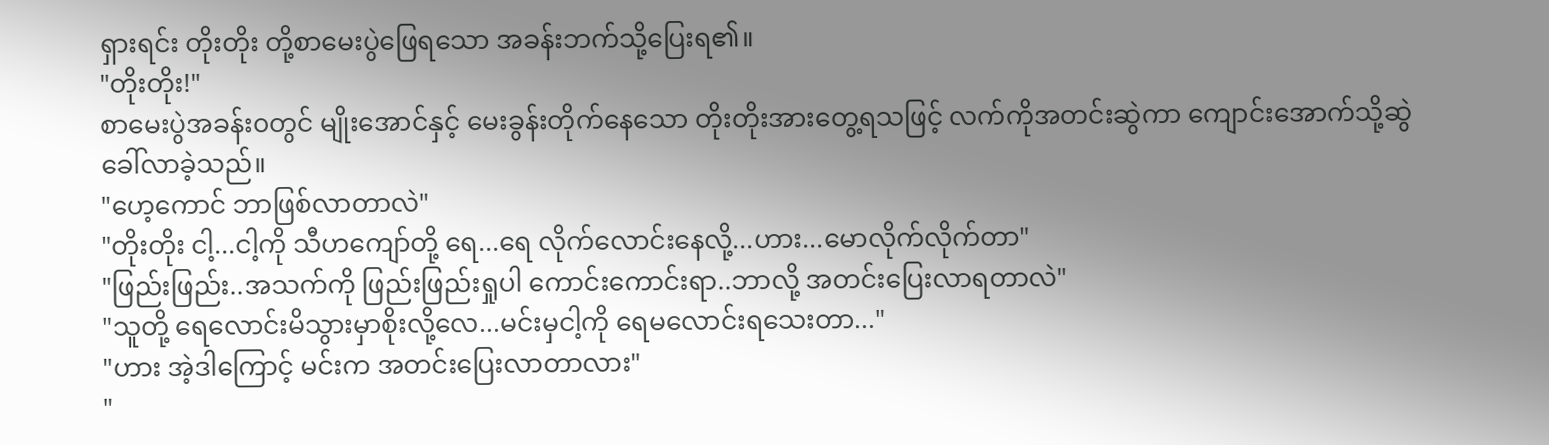ရှားရင်း တိုးတိုး တို့စာမေးပွဲဖြေရသော အခန်းဘက်သို့ပြေးရ၏။
"တိုးတိုး!"
စာမေးပွဲအခန်း၀တွင် မျိုးအောင်နှင့် မေးခွန်းတိုက်နေသော တိုးတိုးအားတွေ့ရသဖြင့် လက်ကိုအတင်းဆွဲကာ ကျောင်းအောက်သို့ဆွဲခေါ်လာခဲ့သည်။
"ဟေ့ကောင် ဘာဖြစ်လာတာလဲ"
"တိုးတိုး ငါ့...ငါ့ကို သီဟကျော်တို့ ရေ...ရေ လိုက်လောင်းနေလို့...ဟား...မောလိုက်လိုက်တာ"
"ဖြည်းဖြည်း..အသက်ကို ဖြည်းဖြည်းရှုပါ ကောင်းကောင်းရာ..ဘာလို့ အတင်းပြေးလာရတာလဲ"
"သူတို့ ရေလောင်းမိသွားမှာစိုးလို့လေ...မင်းမှငါ့ကို ရေမလောင်းရသေးတာ..."
"ဟား အဲ့ဒါကြောင့် မင်းက အတင်းပြေးလာတာလား"
"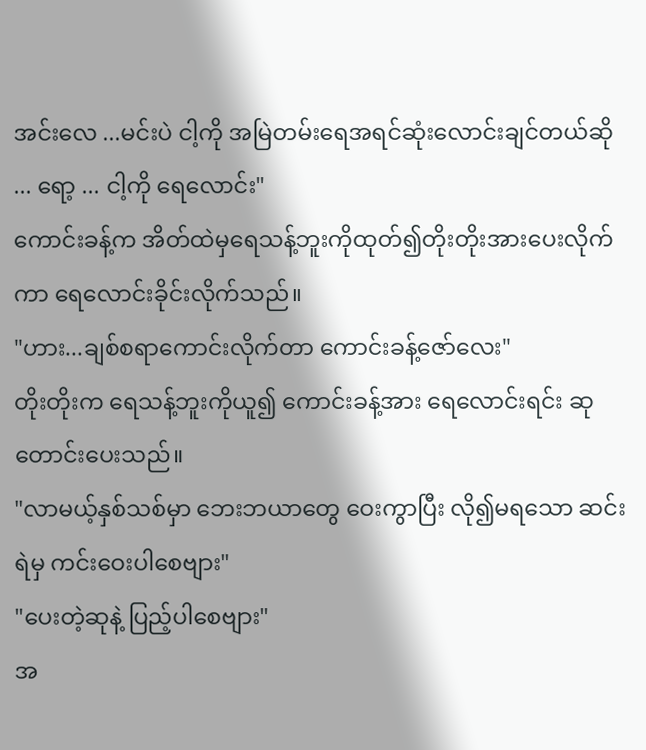အင်းလေ ...မင်းပဲ ငါ့ကို အမြဲတမ်းရေအရင်ဆုံးလောင်းချင်တယ်ဆို ... ရော့ ... ငါ့ကို ရေလောင်း"
ကောင်းခန့်က အိတ်ထဲမှရေသန့်ဘူးကိုထုတ်၍တိုးတိုးအားပေးလိုက်ကာ ရေလောင်းခိုင်းလိုက်သည်။
"ဟား...ချစ်စရာကောင်းလိုက်တာ ကောင်းခန့်ဇော်လေး"
တိုးတိုးက ရေသန့်ဘူးကိုယူ၍ ကောင်းခန့်အား ရေလောင်းရင်း ဆုတောင်းပေးသည်။
"လာမယ့်နှစ်သစ်မှာ ဘေးဘယာတွေ ဝေးကွာပြီး လို၍မရသော ဆင်းရဲမှ ကင်းဝေးပါစေဗျား"
"ပေးတဲ့ဆုနဲ့ ပြည့်ပါစေဗျား"
အ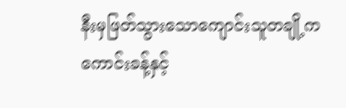နီးမှဖြတ်သွားသောကျောင်းသူတချို့က ကောင်းခန့်နှင့်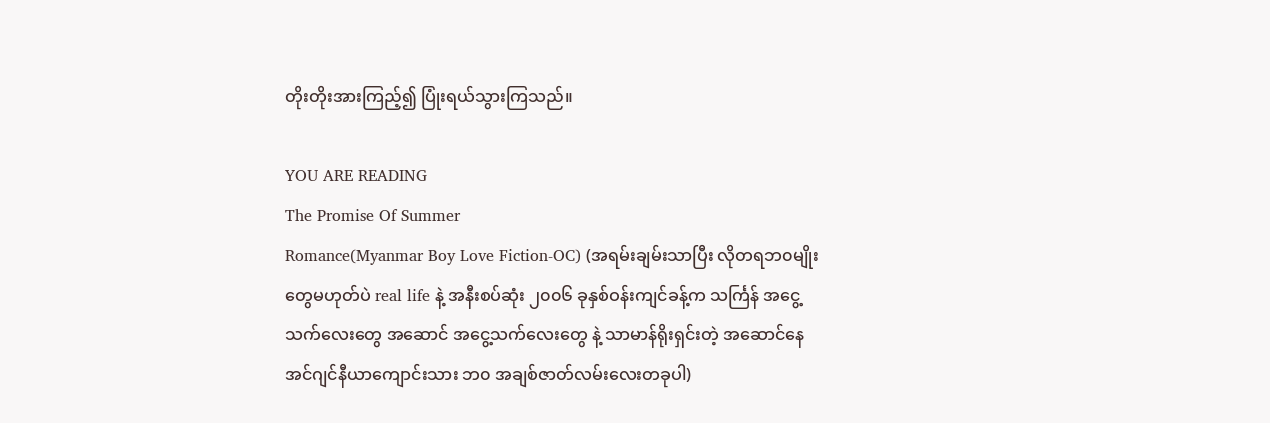တိုးတိုးအားကြည့်၍ ပြုံးရယ်သွားကြသည်။

YOU ARE READING
The Promise Of Summer
Romance(Myanmar Boy Love Fiction-OC) (အရမ်းချမ်းသာပြီး လိုတရဘ၀မျိုးတွေမဟုတ်ပဲ real life နဲ့ အနီးစပ်ဆုံး ၂၀၀၆ ခုနှစ်ဝန်းကျင်ခန့်က သင်္ကြန် အငွေ့သက်လေးတွေ အဆောင် အငွေ့သက်လေးတွေ နဲ့ သာမာန်ရိုးရှင်းတဲ့ အဆောင်နေ အင်ဂျင်နီယာကျောင်းသား ဘ၀ အချစ်ဇာတ်လမ်းလေးတခုပါ)